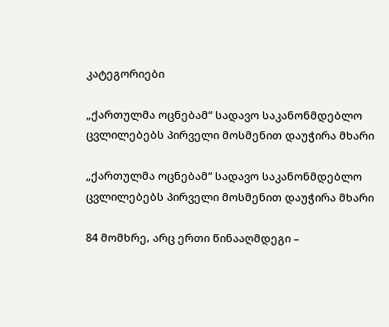კატეგორიები

„ქართულმა ოცნებამ“ სადავო საკანონმდებლო ცვლილებებს პირველი მოსმენით დაუჭირა მხარი

„ქართულმა ოცნებამ“ სადავო საკანონმდებლო ცვლილებებს პირველი მოსმენით დაუჭირა მხარი

84 მომხრე, არც ერთი წინააღმდეგი –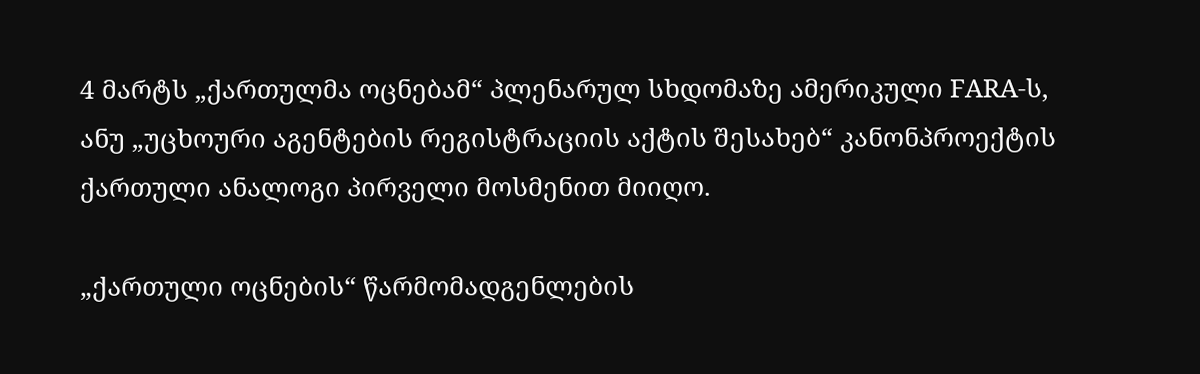4 მარტს „ქართულმა ოცნებამ“ პლენარულ სხდომაზე ამერიკული FARA-ს, ანუ „უცხოური აგენტების რეგისტრაციის აქტის შესახებ“ კანონპროექტის ქართული ანალოგი პირველი მოსმენით მიიღო.

„ქართული ოცნების“ წარმომადგენლების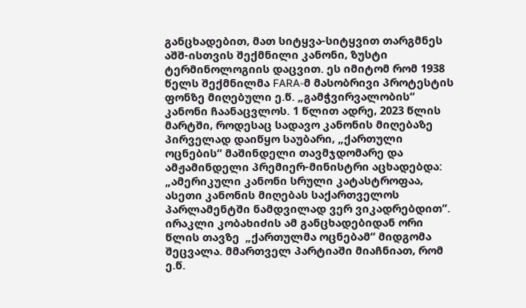განცხადებით, მათ სიტყვა-სიტყვით თარგმნეს აშშ-ისთვის შექმნილი კანონი, ზუსტი ტერმინოლოგიის დაცვით. ეს იმიტომ რომ 1938 წელს შექმნილმა FARA-მ მასობრივი პროტესტის ფონზე მიღებული ე.წ. „გამჭვირვალობის“ კანონი ჩაანაცვლოს. 1 წლით ადრე, 2023 წლის მარტში, როდესაც სადავო კანონის მიღებაზე პირველად დაიწყო საუბარი, „ქართული ოცნების“ მაშინდელი თავმჯდომარე და ამჟამინდელი პრემიერ-მინისტრი აცხადებდა: „ამერიკული კანონი სრული კატასტროფაა, ასეთი კანონის მიღებას საქართველოს პარლამენტში ნამდვილად ვერ ვიკადრებდით”.  ირაკლი კობახიძის ამ განცხადებიდან ორი წლის თავზე  „ქართულმა ოცნებამ“ მიდგომა შეცვალა. მმართველ პარტიაში მიაჩნიათ, რომ ე.წ.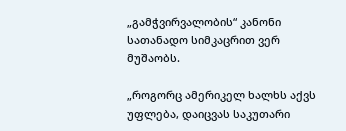„გამჭვირვალობის“ კანონი სათანადო სიმკაცრით ვერ მუშაობს.

„როგორც ამერიკელ ხალხს აქვს უფლება, დაიცვას საკუთარი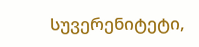სუვერენიტეტი,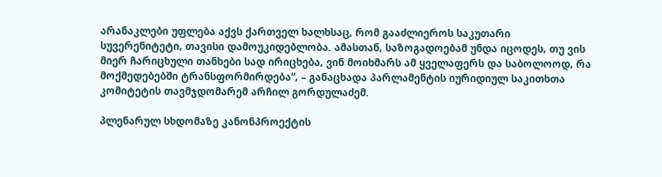არანაკლები უფლება აქვს ქართველ ხალხსაც, რომ გააძლიეროს საკუთარი სუვერენიტეტი, თავისი დამოუკიდებლობა. ამასთან, საზოგადოებამ უნდა იცოდეს, თუ ვის მიერ ჩარიცხული თანხები სად ირიცხება, ვინ მოიხმარს ამ ყველაფერს და საბოლოოდ, რა მოქმედებებში ტრანსფორმირდება“, – განაცხადა პარლამენტის იურიდიულ საკითხთა კომიტეტის თავმჯდომარემ არჩილ გორდულაძემ.

პლენარულ სხდომაზე კანონპროექტის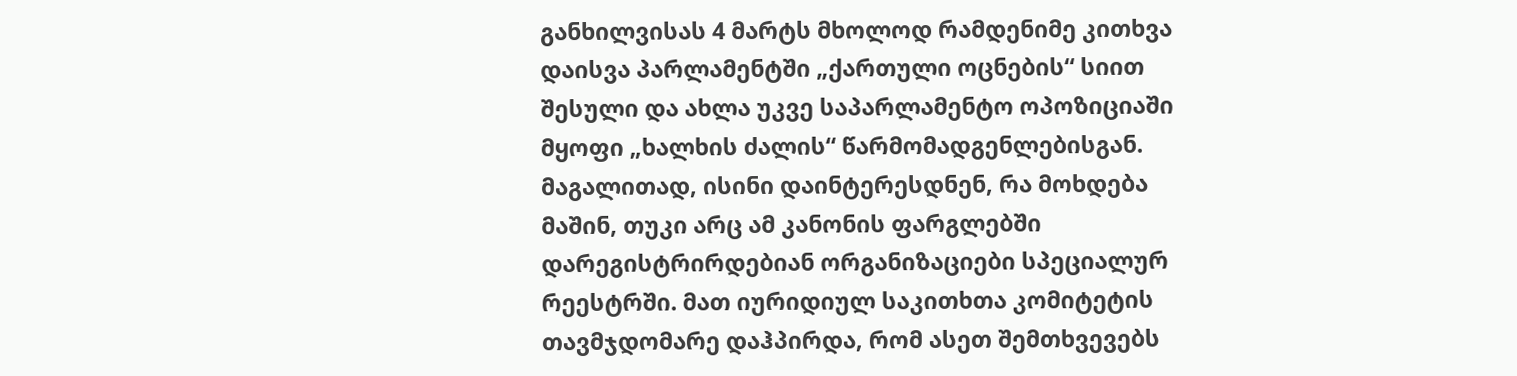განხილვისას 4 მარტს მხოლოდ რამდენიმე კითხვა დაისვა პარლამენტში „ქართული ოცნების“ სიით შესული და ახლა უკვე საპარლამენტო ოპოზიციაში მყოფი „ხალხის ძალის“ წარმომადგენლებისგან. მაგალითად, ისინი დაინტერესდნენ, რა მოხდება მაშინ, თუკი არც ამ კანონის ფარგლებში დარეგისტრირდებიან ორგანიზაციები სპეციალურ რეესტრში. მათ იურიდიულ საკითხთა კომიტეტის თავმჯდომარე დაჰპირდა, რომ ასეთ შემთხვევებს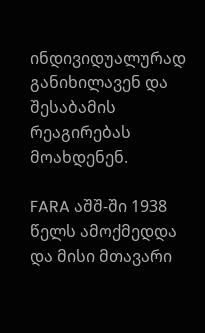ინდივიდუალურად განიხილავენ და შესაბამის რეაგირებას მოახდენენ.

FARA აშშ-ში 1938 წელს ამოქმედდა და მისი მთავარი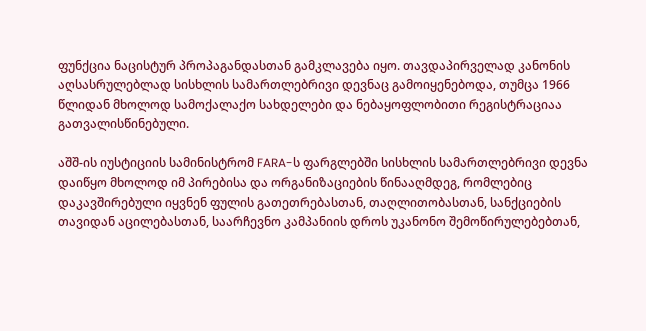ფუნქცია ნაცისტურ პროპაგანდასთან გამკლავება იყო. თავდაპირველად კანონის აღსასრულებლად სისხლის სამართლებრივი დევნაც გამოიყენებოდა, თუმცა 1966 წლიდან მხოლოდ სამოქალაქო სახდელები და ნებაყოფლობითი რეგისტრაციაა გათვალისწინებული.

აშშ-ის იუსტიციის სამინისტრომ FARA-ს ფარგლებში სისხლის სამართლებრივი დევნა დაიწყო მხოლოდ იმ პირებისა და ორგანიზაციების წინააღმდეგ, რომლებიც დაკავშირებული იყვნენ ფულის გათეთრებასთან, თაღლითობასთან, სანქციების თავიდან აცილებასთან, საარჩევნო კამპანიის დროს უკანონო შემოწირულებებთან,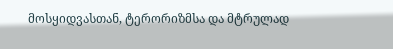მოსყიდვასთან, ტერორიზმსა და მტრულად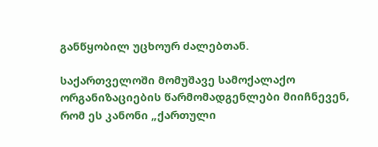განწყობილ უცხოურ ძალებთან.

საქართველოში მომუშავე სამოქალაქო ორგანიზაციების წარმომადგენლები მიიჩნევენ, რომ ეს კანონი „ქართული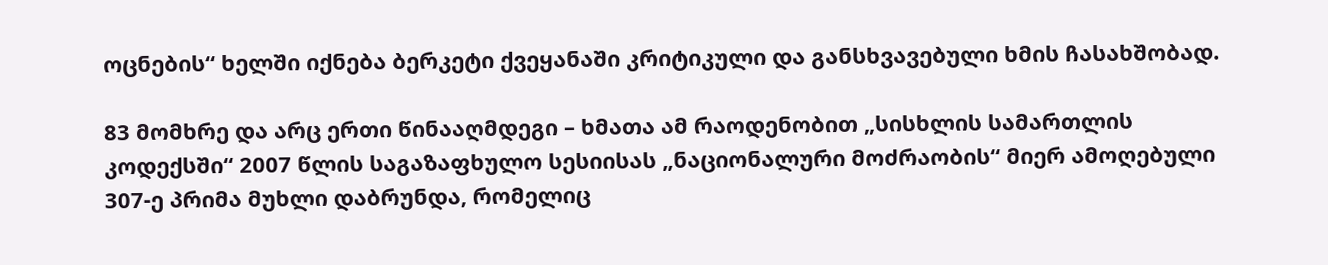ოცნების“ ხელში იქნება ბერკეტი ქვეყანაში კრიტიკული და განსხვავებული ხმის ჩასახშობად.

83 მომხრე და არც ერთი წინააღმდეგი – ხმათა ამ რაოდენობით „სისხლის სამართლის კოდექსში“ 2007 წლის საგაზაფხულო სესიისას „ნაციონალური მოძრაობის“ მიერ ამოღებული 307-ე პრიმა მუხლი დაბრუნდა, რომელიც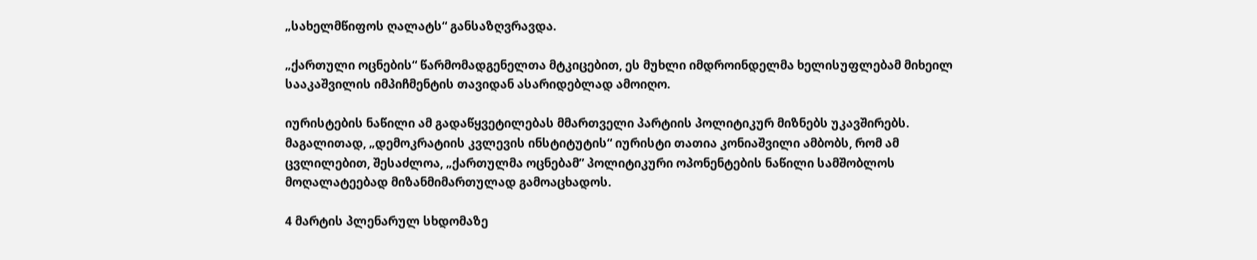„სახელმწიფოს ღალატს“ განსაზღვრავდა.

„ქართული ოცნების“ წარმომადგენელთა მტკიცებით, ეს მუხლი იმდროინდელმა ხელისუფლებამ მიხეილ სააკაშვილის იმპიჩმენტის თავიდან ასარიდებლად ამოიღო.

იურისტების ნაწილი ამ გადაწყვეტილებას მმართველი პარტიის პოლიტიკურ მიზნებს უკავშირებს. მაგალითად, „დემოკრატიის კვლევის ინსტიტუტის“ იურისტი თათია კონიაშვილი ამბობს, რომ ამ ცვლილებით, შესაძლოა, „ქართულმა ოცნებამ” პოლიტიკური ოპონენტების ნაწილი სამშობლოს მოღალატეებად მიზანმიმართულად გამოაცხადოს.

4 მარტის პლენარულ სხდომაზე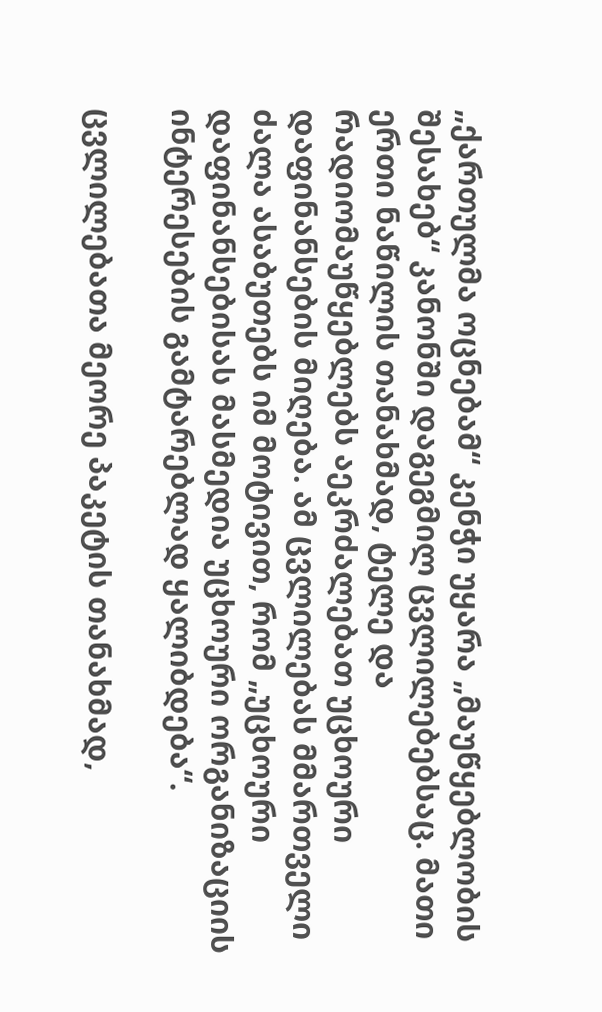„ქართულმა ოცნებამ“ კენჭი უყარა „მაუწყებლობის შესახებ“ კანონში დაგეგმილ ცვლილებებსაც. მათი ერთი ნაწილის თანახმად, ტელე და რადიომაუწყებლებს აეკრძალებათ უცხოური დაფინანსების მიღება. ამ ცვლილებას მმართველი ძალა ასაბუთებს იმ მოტივით, რომ „უცხოური დაფინანსებისას მასმედია უცხოური ორგანიზაციის ინტერესების გამტარებლად ყალიბდება“.

ცვლილებათა მეორე პაკეტის თანახმად,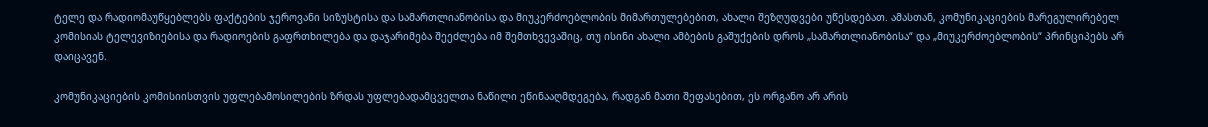ტელე და რადიომაუწყებლებს ფაქტების ჯეროვანი სიზუსტისა და სამართლიანობისა და მიუკერძოებლობის მიმართულებებით, ახალი შეზღუდვები უწესდებათ. ამასთან, კომუნიკაციების მარეგულირებელ კომისიას ტელევიზიებისა და რადიოების გაფრთხილება და დაჯარიმება შეეძლება იმ შემთხვევაშიც, თუ ისინი ახალი ამბების გაშუქების დროს „სამართლიანობისა“ და „მიუკერძოებლობის“ პრინციპებს არ დაიცავენ.

კომუნიკაციების კომისიისთვის უფლებამოსილების ზრდას უფლებადამცველთა ნაწილი ეწინააღმდეგება, რადგან მათი შეფასებით, ეს ორგანო არ არის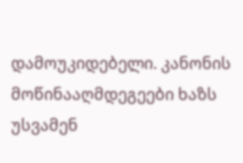დამოუკიდებელი. კანონის მოწინააღმდეგეები ხაზს უსვამენ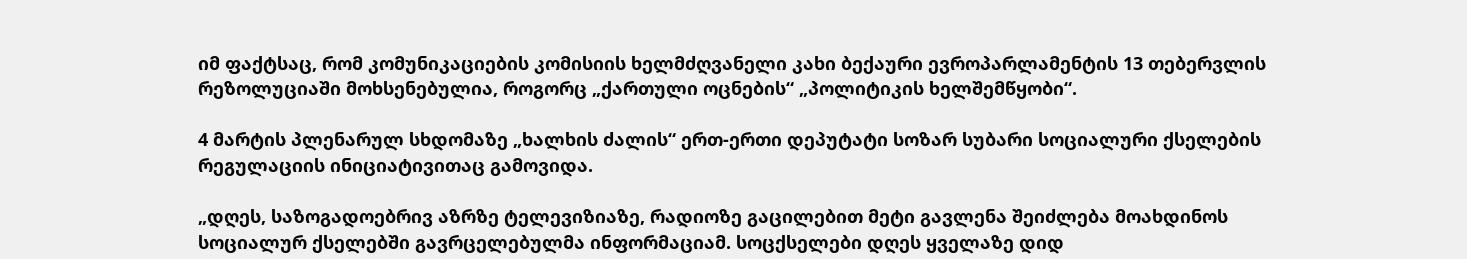იმ ფაქტსაც, რომ კომუნიკაციების კომისიის ხელმძღვანელი კახი ბექაური ევროპარლამენტის 13 თებერვლის რეზოლუციაში მოხსენებულია, როგორც „ქართული ოცნების“ „პოლიტიკის ხელშემწყობი“.

4 მარტის პლენარულ სხდომაზე „ხალხის ძალის“ ერთ-ერთი დეპუტატი სოზარ სუბარი სოციალური ქსელების რეგულაციის ინიციატივითაც გამოვიდა.

„დღეს, საზოგადოებრივ აზრზე ტელევიზიაზე, რადიოზე გაცილებით მეტი გავლენა შეიძლება მოახდინოს სოციალურ ქსელებში გავრცელებულმა ინფორმაციამ. სოცქსელები დღეს ყველაზე დიდ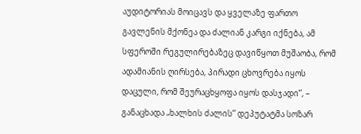აუდიტორიას მოიცავს და ყველაზე ფართო გავლენის მქონეა და ძალიან კარგი იქნება, ამ სფეროში რეგულირებაზეც დავიწყოთ მუშაობა, რომ ადამიანის ღირსება, პირადი ცხოვრება იყოს დაცული, რომ შეურაცხყოფა იყოს დასჯადი“, – განაცხადა „ხალხის ძალის“ დეპუტატმა სოზარ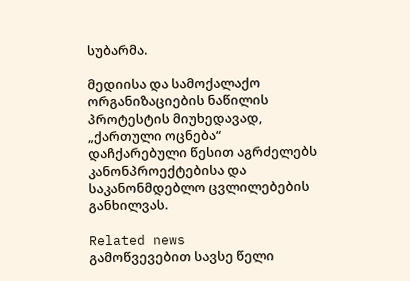სუბარმა.

მედიისა და სამოქალაქო ორგანიზაციების ნაწილის პროტესტის მიუხედავად, „ქართული ოცნება“ დაჩქარებული წესით აგრძელებს კანონპროექტებისა და საკანონმდებლო ცვლილებების განხილვას.

Related news
გამოწვევებით სავსე წელი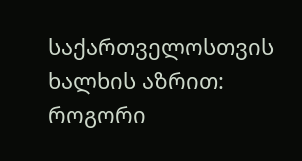საქართველოსთვის ხალხის აზრით: როგორი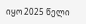იყო 2025 წელი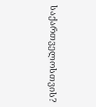საქართველოსთვის?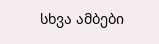სხვა ამბები